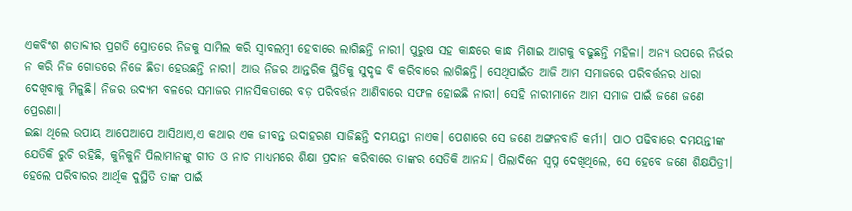ଏକବିଂଶ ଶତାବ୍ଦୀର ପ୍ରଗତି ସ୍ରୋତରେ ନିଜକୁ ସାମିଲ କରି ସ୍ୱାବଲମ୍ବୀ ହେବାରେ ଲାଗିଛନ୍ତି ନାରୀ। ପୁରୁଷ ସହ କାନ୍ଧରେ କାନ୍ଧ ମିଶାଇ ଆଗକୁ ବଢୁଛନ୍ତି ମହିଳା। ଅନ୍ୟ ଉପରେ ନିର୍ଭର ନ କରି ନିଜ ଗୋଡରେ ନିଜେ ଛିଡା ହେଉଛନ୍ତି ନାରୀ। ଆଉ ନିଜର ଆନ୍ତରିକ ସ୍ଥିତିକୁ ସୁଦୃଢ ବି କରିବାରେ ଲାଗିଛନ୍ତି। ସେଥିପାଇଁତ ଆଜି ଆମ ସମାଜରେ ପରିବର୍ତ୍ତନର ଧାରା ଦେଖିବାକୁ ମିଳୁଛି। ନିଜର ଉଦ୍ୟମ ବଳରେ ସମାଜର ମାନସିକତାରେ ବଡ଼ ପରିବର୍ତ୍ତନ ଆଣିବାରେ ସଫଳ ହୋଇଛି ନାରୀ। ସେହି ନାରୀମାନେ ଆମ ସମାଜ ପାଇଁ ଜଣେ ଜଣେ ପ୍ରେରଣା।
ଇଛା ଥିଲେ ଉପାୟ ଆପେଆପେ ଆସିଥାଏ,ଏ କଥାର ଏକ ଜୀବନ୍ତ ଉଦାହରଣ ସାଜିଛନ୍ତି ଦମୟନ୍ତୀ ନାଏକ। ପେଶାରେ ସେ ଜଣେ ଅଙ୍ଗନବାଡି କର୍ମୀ। ପାଠ ପଢିବାରେ ଦମୟନ୍ତୀଙ୍କ ଯେତିକି ରୁଚି ରହିଛି, କୁନିକୁନି ପିଲାମାନଙ୍କୁ ଗୀତ ଓ ନାଚ ମାଧ୍ୟମରେ ଶିକ୍ଷା ପ୍ରଦାନ କରିବାରେ ତାଙ୍କର ସେତିକି ଆନନ୍ଦ। ପିଲାଦିନେ ସ୍ୱପ୍ନ ଦେଖିଥିଲେ, ସେ ହେବେ ଜଣେ ଶିକ୍ଷଯିତ୍ରୀ। ହେଲେ ପରିବାରର ଆର୍ଥିକ ଦୁସ୍ଥିତି ତାଙ୍କ ପାଇଁ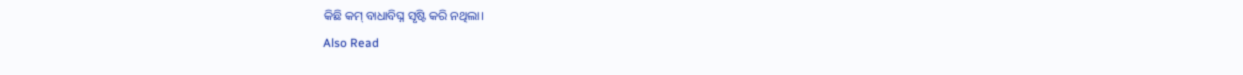କିଛି କମ୍ ବାଧାବିଘ୍ନ ସୃଷ୍ଟି କରି ନଥିଲା।
Also Read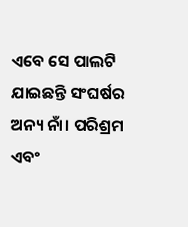ଏବେ ସେ ପାଲଟି ଯାଇଛନ୍ତି ସଂଘର୍ଷର ଅନ୍ୟ ନାଁ। ପରିଶ୍ରମ ଏବଂ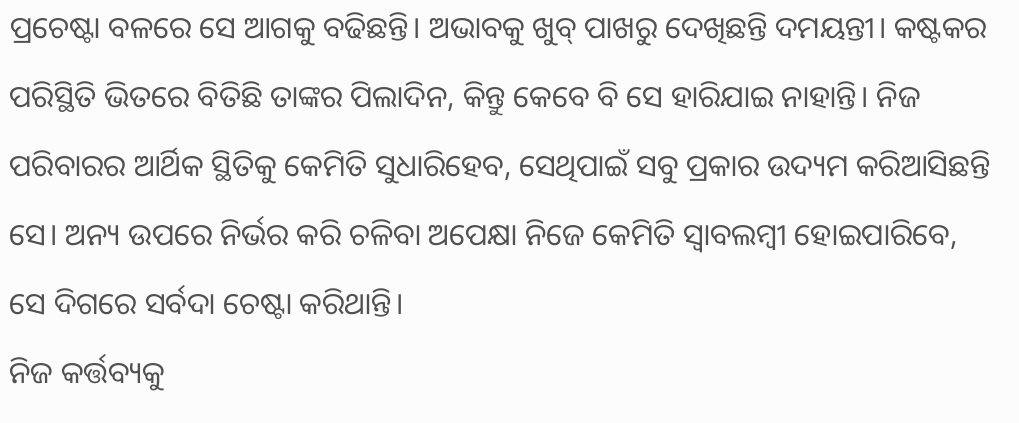ପ୍ରଚେଷ୍ଟା ବଳରେ ସେ ଆଗକୁ ବଢିଛନ୍ତି। ଅଭାବକୁ ଖୁବ୍ ପାଖରୁ ଦେଖିଛନ୍ତି ଦମୟନ୍ତୀ। କଷ୍ଟକର ପରିସ୍ଥିତି ଭିତରେ ବିତିଛି ତାଙ୍କର ପିଲାଦିନ, କିନ୍ତୁ କେବେ ବି ସେ ହାରିଯାଇ ନାହାନ୍ତି। ନିଜ ପରିବାରର ଆର୍ଥିକ ସ୍ଥିତିକୁ କେମିତି ସୁଧାରିହେବ, ସେଥିପାଇଁ ସବୁ ପ୍ରକାର ଉଦ୍ୟମ କରିଆସିଛନ୍ତି ସେ। ଅନ୍ୟ ଉପରେ ନିର୍ଭର କରି ଚଳିବା ଅପେକ୍ଷା ନିଜେ କେମିତି ସ୍ୱାବଲମ୍ବୀ ହୋଇପାରିବେ, ସେ ଦିଗରେ ସର୍ବଦା ଚେଷ୍ଟା କରିଥାନ୍ତି।
ନିଜ କର୍ତ୍ତବ୍ୟକୁ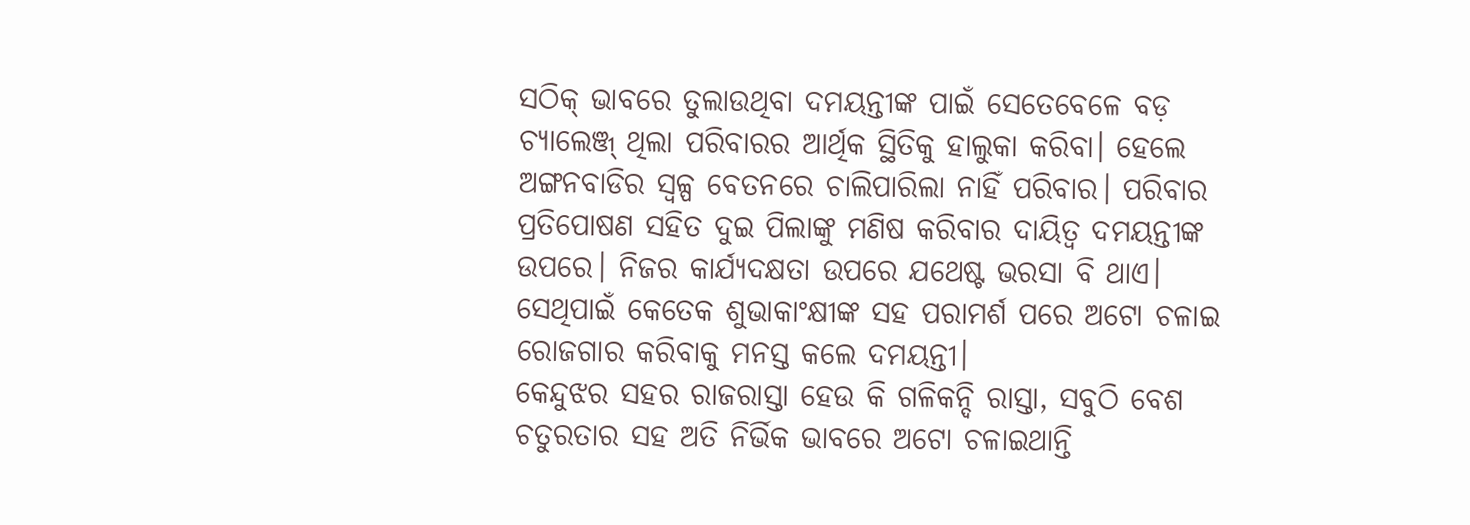ସଠିକ୍ ଭାବରେ ତୁଲାଉଥିବା ଦମୟନ୍ତୀଙ୍କ ପାଇଁ ସେତେବେଳେ ବଡ଼ ଚ୍ୟାଲେଞ୍ଜ୍ ଥିଲା ପରିବାରର ଆର୍ଥିକ ସ୍ଥିତିକୁ ହାଲୁକା କରିବା। ହେଲେ ଅଙ୍ଗନବାଡିର ସ୍ୱଳ୍ପ ବେତନରେ ଚାଲିପାରିଲା ନାହିଁ ପରିବାର। ପରିବାର ପ୍ରତିପୋଷଣ ସହିତ ଦୁଇ ପିଲାଙ୍କୁ ମଣିଷ କରିବାର ଦାୟିତ୍ୱ ଦମୟନ୍ତୀଙ୍କ ଉପରେ। ନିଜର କାର୍ଯ୍ୟଦକ୍ଷତା ଉପରେ ଯଥେଷ୍ଟ ଭରସା ବି ଥାଏ। ସେଥିପାଇଁ କେତେକ ଶୁଭାକାଂକ୍ଷୀଙ୍କ ସହ ପରାମର୍ଶ ପରେ ଅଟୋ ଚଳାଇ ରୋଜଗାର କରିବାକୁ ମନସ୍ତ କଲେ ଦମୟନ୍ତୀ।
କେନ୍ଦୁଝର ସହର ରାଜରାସ୍ତା ହେଉ କି ଗଳିକନ୍ଦି ରାସ୍ତା, ସବୁଠି ବେଶ ଚତୁରତାର ସହ ଅତି ନିର୍ଭିକ ଭାବରେ ଅଟୋ ଚଳାଇଥାନ୍ତି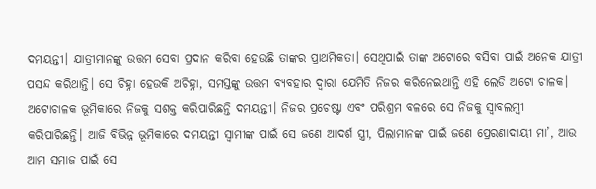ଦମୟନ୍ତୀ। ଯାତ୍ରୀମାନଙ୍କୁ ଉତ୍ତମ ସେବା ପ୍ରଦାନ କରିବା ହେଉଛି ତାଙ୍କର ପ୍ରାଥମିକତା। ସେଥିପାଇଁ ତାଙ୍କ ଅଟୋରେ ବସିବା ପାଇଁ ଅନେକ ଯାତ୍ରୀ ପସନ୍ଦ କରିଥାନ୍ତି। ସେ ଚିହ୍ନା ହେଉକି ଅଚିହ୍ନା, ସମସ୍ତଙ୍କୁ ଉତ୍ତମ ବ୍ୟବହାର ଦ୍ୱାରା ଯେମିତି ନିଜର କରିନେଇଥାନ୍ତି ଏହି ଲେଡି ଅଟୋ ଚାଳକ।
ଅଟୋଚାଳକ ଭୂମିକାରେ ନିଜକୁ ସଶକ୍ତ କରିପାରିଛନ୍ତି ଦମୟନ୍ତୀ। ନିଜର ପ୍ରଚେଷ୍ଟା ଏବଂ ପରିଶ୍ରମ ବଳରେ ସେ ନିଜକୁ ସ୍ୱାବଲମ୍ବୀ କରିପାରିଛନ୍ତି। ଆଜି ବିଭିନ୍ନ ଭୂମିକାରେ ଦମୟନ୍ତୀ ସ୍ୱାମୀଙ୍କ ପାଇଁ ସେ ଜଣେ ଆଦର୍ଶ ସ୍ତ୍ରୀ, ପିଲାମାନଙ୍କ ପାଇଁ ଜଣେ ପ୍ରେରଣାଦାୟୀ ମା’, ଆଉ ଆମ ସମାଜ ପାଇଁ ସେ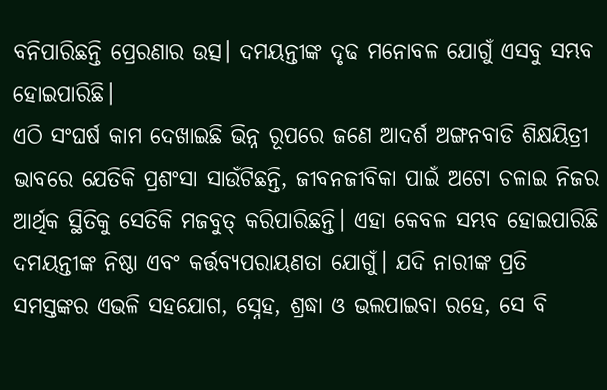ବନିପାରିଛନ୍ତି ପ୍ରେରଣାର ଉତ୍ସ। ଦମୟନ୍ତୀଙ୍କ ଦୃଢ ମନୋବଳ ଯୋଗୁଁ ଏସବୁ ସମ୍ଭବ ହୋଇପାରିଛି।
ଏଠି ସଂଘର୍ଷ କାମ ଦେଖାଇଛି ଭିନ୍ନ ରୂପରେ ଜଣେ ଆଦର୍ଶ ଅଙ୍ଗନବାଡି ଶିକ୍ଷୟିତ୍ରୀ ଭାବରେ ଯେତିକି ପ୍ରଶଂସା ସାଉଁଟିଛନ୍ତି, ଜୀବନଜୀବିକା ପାଇଁ ଅଟୋ ଚଳାଇ ନିଜର ଆର୍ଥିକ ସ୍ଥିତିକୁ ସେତିକି ମଜବୁତ୍ କରିପାରିଛନ୍ତି। ଏହା କେବଳ ସମ୍ଭବ ହୋଇପାରିଛି ଦମୟନ୍ତୀଙ୍କ ନିଷ୍ଠା ଏବଂ କର୍ତ୍ତବ୍ୟପରାୟଣତା ଯୋଗୁଁ। ଯଦି ନାରୀଙ୍କ ପ୍ରତି ସମସ୍ତଙ୍କର ଏଭଳି ସହଯୋଗ, ସ୍ନେହ, ଶ୍ରଦ୍ଧା ଓ ଭଲପାଇବା ରହେ, ସେ ବି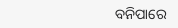ବନିପାରେ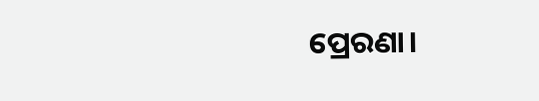ପ୍ରେରଣା।